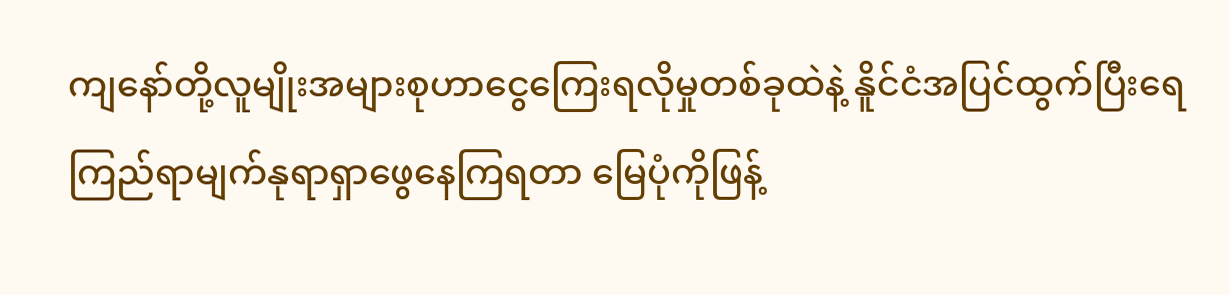ကျနော်တို့လူမျိုးအများစုဟာငွေကြေးရလိုမှုတစ်ခုထဲနဲ့ နိူင်ငံအပြင်ထွက်ပြီးရေကြည်ရာမျက်နုရာရှာဖွေနေကြရတာ မြေပုံကိုဖြန့်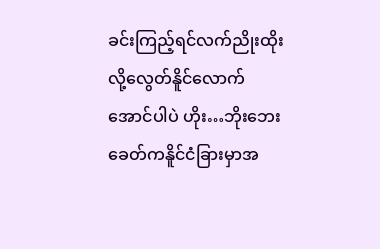ခင်းကြည့်ရင်လက်ညိုးထိုးလို့လွေတ်နိူင်လောက်အောင်ပါပဲ ဟိုး…ဘိုးဘေးခေတ်ကနိူင်ငံခြားမှာအ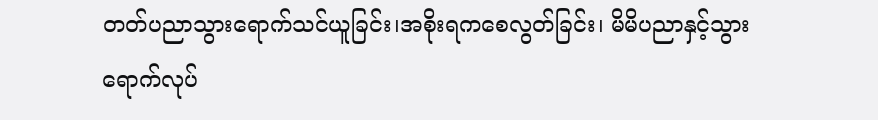တတ်ပညာသွားရောက်သင်ယူခြင်း၊အစိုးရကစေလွတ်ခြင်း၊ မိမိပညာနှင့်သွားရောက်လုပ်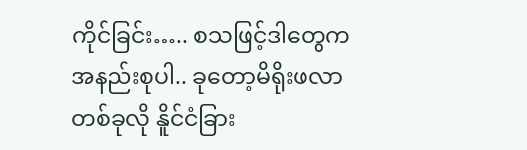ကိုင်ခြင်း….. စသဖြင့်ဒါတွေကအနည်းစုပါ.. ခုတော့မိရိုးဖလာတစ်ခုလို နိူင်ငံခြား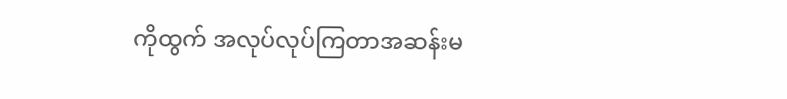ကိုထွက် အလုပ်လုပ်ကြတာအဆန်းမ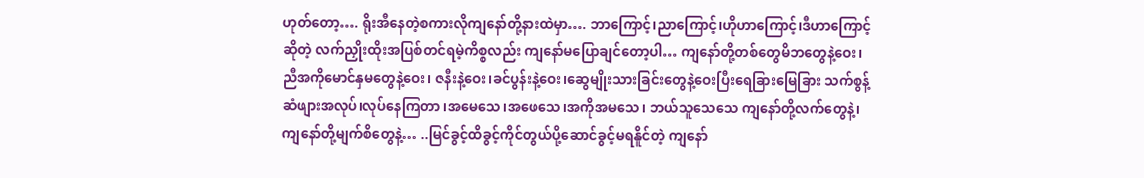ဟုတ်တော့…. ရိုးအီနေတဲ့စကားလိုကျနော်တို့နားထဲမှာ…. ဘာကြောင့်၊ညာကြောင့်၊ဟိုဟာကြောင့်၊ဒီဟာကြောင့်ဆိုတဲ့ လက်ညှိုးထိုးအပြစ်တင်ရမဲ့ကိစ္စလည်း ကျနော်မပြောချင်တော့ပါ… ကျနော်တို့တစ်တွေမိဘတွေနဲ့ဝေး၊ ညီအကိုမောင်နှမတွေနဲ့ဝေး၊ ဇနီးနဲ့ဝေး၊ခင်ပွန်းနဲ့ဝေး၊ဆွေမျိုးသားခြင်းတွေနဲ့ဝေးပြီးရေခြားမြေခြား သက်စွန့်ဆံဖျားအလုပ်၊လုပ်နေကြတာ ၊အမေသေ၊အဖေသေ၊အကိုအမသေ၊ ဘယ်သူသေသေ ကျနော်တို့လက်တွေနဲ့၊ကျနော်တို့မျက်စိတွေနဲ့… ..မြင်ခွင့်ထိခွင့်ကိုင်တွယ်ပို့ဆောင်ခွင့်မရနိူင်တဲ့ ကျနော်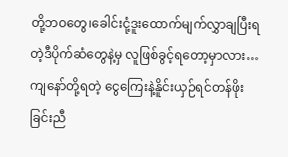တို့ဘဝတွေ၊ခေါင်းငုံ့ဒူးထောက်မျက်လွှာချပြီးရတဲ့ဒီပိုက်ဆံတွေနဲ့မှ လူဖြစ်ခွင့်ရတော့မှာလား… ကျနော်တို့ရတဲ့ ငွေကြေးနဲ့နိူင်းယှဉ်ရင်တန်ဖိုးခြင်းညီ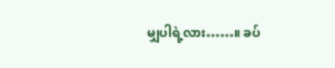မျှပါရဲ့လား……။ ခပ်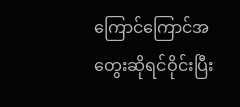ကြောင်ကြောင်အတွေးဆိုရင်ဝိုင်းပြီး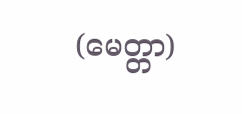(မေတ္တာ)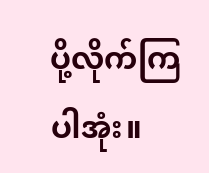ပို့လိုက်ကြပါအုံး။